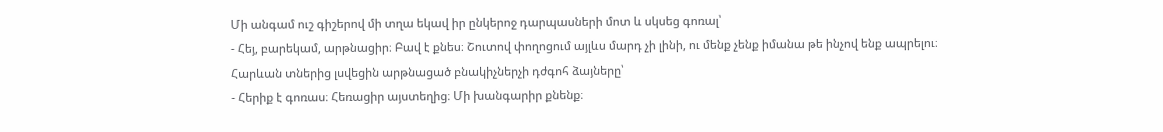Մի անգամ ուշ գիշերով մի տղա եկավ իր ընկերոջ դարպասների մոտ և սկսեց գոռալ՝
- Հեյ, բարեկամ, արթնացիր։ Բավ է քնես։ Շուտով փողոցում այլևս մարդ չի լինի, ու մենք չենք իմանա թե ինչով ենք ապրելու։
Հարևան տներից լսվեցին արթնացած բնակիչներչի դժգոհ ձայները՝
- Հերիք է գոռաս։ Հեռացիր այստեղից։ Մի խանգարիր քնենք։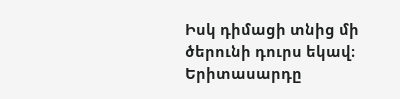Իսկ դիմացի տնից մի ծերունի դուրս եկավ։ Երիտասարդը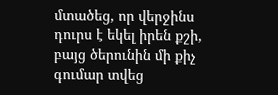մտածեց, որ վերջինս դուրս է եկել իրեն քշի, բայց ծերունին մի քիչ գումար տվեց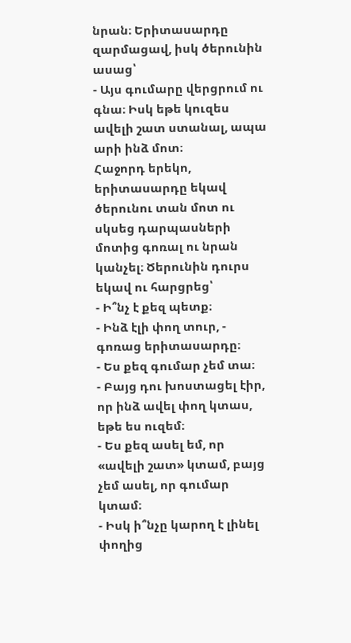նրան։ Երիտասարդը զարմացավ, իսկ ծերունին ասաց՝
- Այս գումարը վերցրում ու գնա։ Իսկ եթե կուզես ավելի շատ ստանալ, ապա արի ինձ մոտ։
Հաջորդ երեկո, երիտասարդը եկավ ծերունու տան մոտ ու սկսեց դարպասների մոտից գոռալ ու նրան կանչել։ Ծերունին դուրս եկավ ու հարցրեց՝
- Ի՞նչ է քեզ պետք։
- Ինձ էլի փող տուր, - գոռաց երիտասարդը։
- Ես քեզ գումար չեմ տա։
- Բայց դու խոստացել էիր, որ ինձ ավել փող կտաս, եթե ես ուզեմ։
- Ես քեզ ասել եմ, որ «ավելի շատ» կտամ, բայց չեմ ասել, որ գումար կտամ։
- Իսկ ի՞նչը կարող է լինել փողից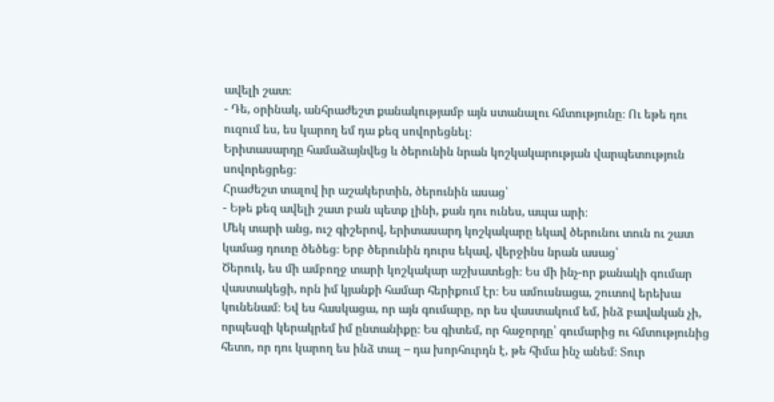ավելի շատ։
- Դե, օրինակ, անհրաժեշտ քանակությամբ այն ստանալու հմտությունը։ Ու եթե դու ուզում ես, ես կարող եմ դա քեզ սովորեցնել։
Երիտասարդը համաձայնվեց և ծերունին նրան կոշկակարության վարպետություն սովորեցրեց։
Հրաժեշտ տալով իր աշակերտին, ծերունին ասաց՝
- Եթե քեզ ավելի շատ բան պետք լինի, քան դու ունես, ապա արի։
Մեկ տարի անց, ուշ գիշերով, երիտասարդ կոշկակարը եկավ ծերունու տուն ու շատ կամաց դուռը ծեծեց։ Երբ ծերունին դուրս եկավ, վերջինս նրան ասաց՝
Ծերուկ, ես մի ամբողջ տարի կոշկակար աշխատեցի։ Ես մի ինչ-որ քանակի գումար վաստակեցի, որն իմ կյանքի համար հերիքում էր։ Ես ամուսնացա, շուտով երեխա կունենամ։ Եվ ես հասկացա, որ այն գումարը, որ ես վաստակում եմ, ինձ բավական չի, որպեսզի կերակրեմ իմ ընտանիքը։ Ես գիտեմ, որ հաջորդը՝ գումարից ու հմտությունից հետո, որ դու կարող ես ինձ տալ – դա խորհուրդն է, թե հիմա ինչ անեմ։ Տուր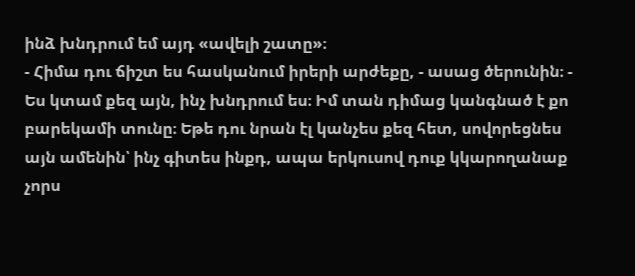ինձ խնդրում եմ այդ «ավելի շատը»։
- Հիմա դու ճիշտ ես հասկանում իրերի արժեքը, - ասաց ծերունին։ - Ես կտամ քեզ այն, ինչ խնդրում ես։ Իմ տան դիմաց կանգնած է քո բարեկամի տունը։ Եթե դու նրան էլ կանչես քեզ հետ, սովորեցնես այն ամենին՝ ինչ գիտես ինքդ, ապա երկուսով դուք կկարողանաք չորս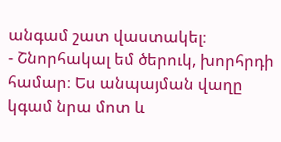անգամ շատ վաստակել։
- Շնորհակալ եմ ծերուկ, խորհրդի համար։ Ես անպայման վաղը կգամ նրա մոտ և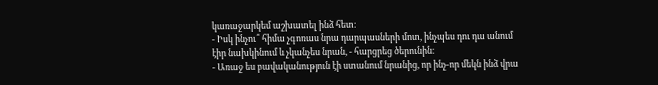կառաջարկեմ աշխատել ինձ հետ։
- Իսկ ինչու՞ հիմա չգոռաս նրա դարպասների մոտ, ինչպես դու դա անում էիր նախկինում և չկանչես նրան, - հարցրեց ծերունին։
- Առաջ ես բավականություն էի ստանում նրանից, որ ինչ-որ մեկն ինձ վրա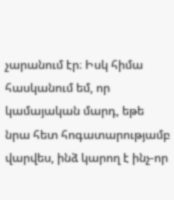չարանում էր։ Իսկ հիմա հասկանում եմ, որ կամայական մարդ, եթե նրա հետ հոգատարությամբ վարվես, ինձ կարող է ինչ-որ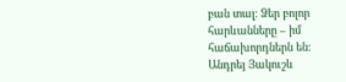բան տալ։ Ձեր բոլոր հարևանները – իմ հաճախորդներն են։
Անդրեյ Յակուշև